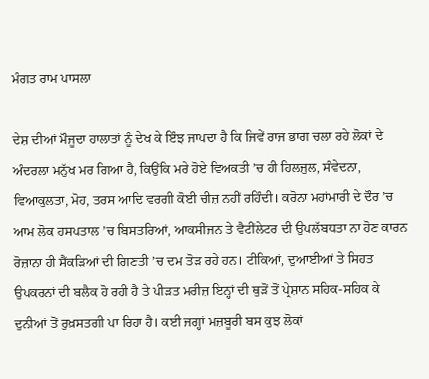ਮੰਗਤ ਰਾਮ ਪਾਸਲਾ

ਦੇਸ਼ ਦੀਆਂ ਮੌਜੂਦਾ ਹਾਲਾਤਾਂ ਨੂੰ ਦੇਖ ਕੇ ਇੰਝ ਜਾਪਦਾ ਹੈ ਕਿ ਜਿਵੇਂ ਰਾਜ ਭਾਗ ਚਲਾ ਰਹੇ ਲੋਕਾਂ ਦੇ ਅੰਦਰਲਾ ਮਨੁੱਖ ਮਰ ਗਿਆ ਹੈ, ਕਿਉਂਕਿ ਮਰੇ ਹੋਏ ਵਿਅਕਤੀ ’ਚ ਹੀ ਹਿਲਜੁਲ, ਸੰਵੇਦਨਾ, ਵਿਆਕੁਲਤਾ, ਮੋਹ, ਤਰਸ ਆਦਿ ਵਰਗੀ ਕੋਈ ਚੀਜ਼ ਨਹੀਂ ਰਹਿੰਦੀ। ਕਰੋਨਾ ਮਹਾਂਮਾਰੀ ਦੇ ਦੌਰ ’ਚ ਆਮ ਲੋਕ ਹਸਪਤਾਲ ’ਚ ਬਿਸਤਰਿਆਂ, ਆਕਸੀਜਨ ਤੇ ਵੈਟੀਂਲੇਟਰ ਦੀ ਉਪਲੱਬਧਤਾ ਨਾ ਹੋਣ ਕਾਰਨ ਰੋਜ਼ਾਨਾ ਹੀ ਸੈਂਕੜਿਆਂ ਦੀ ਗਿਣਤੀ ’ਚ ਦਮ ਤੋੜ ਰਹੇ ਹਨ। ਟੀਕਿਆਂ, ਦੁਆਈਆਂ ਤੇ ਸਿਹਤ ਉਪਕਰਨਾਂ ਦੀ ਬਲੈਕ ਹੋ ਰਹੀ ਹੈ ਤੇ ਪੀੜਤ ਮਰੀਜ਼ ਇਨ੍ਹਾਂ ਦੀ ਥੁੜੋਂ ਤੋਂ ਪ੍ਰੇਸ਼ਾਨ ਸਹਿਕ-ਸਹਿਕ ਕੇ ਦੁਨੀਆਂ ਤੋਂ ਰੁਖ਼ਸਤਗੀ ਪਾ ਰਿਹਾ ਹੈ। ਕਈ ਜਗ੍ਹਾਂ ਮਜ਼ਬੂਰੀ ਬਸ ਕੁਝ ਲੋਕਾਂ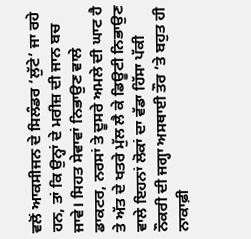ਵਲੋਂ ਆਕਸੀਜਨ ਦੇ ਸਿਲੰਡਰ ‘ਲੁੱਟੇ’ ਜਾ ਰਹੇ ਹਨ, ਤਾਂ ਕਿ ਉਨ੍ਹਾਂ ਦੇ ਮਰੀਜ਼ ਦੀ ਜਾਨ ਬਚ ਜਾਵੇ। ਸਿਹਤ ਸੇਵਾਵਾਂ ਨਿਭਾਉਣ ਵਾਲੇ ਡਾਕਟਰ, ਨਰਸਾਂ ਤੇ ਦੂਸਰੇ ਅਮਲੇ ਦੀ ਘਾਟ ਹੈ ਤੇ ਅੱਤ ਦੇ ਖਤਰੇ ਮੁੱਲ ਲੈ ਕੇ ਡਿਊਟੀ ਨਿਭਾਉਣ ਵਾਲੇ ਇਹਨਾਂ ਲੋਕਾਂ ਦਾ ਵੱਡਾ ਹਿੱਸਾ ਪੱਕੀ ਨੌਕਰੀ ਦੀ ਜਗ੍ਹਾ ਅਸਥਾਈ ਤੌਰ ’ਤੇ ਬਹੁਤ ਹੀ ਨਾਕਾਫ਼ੀ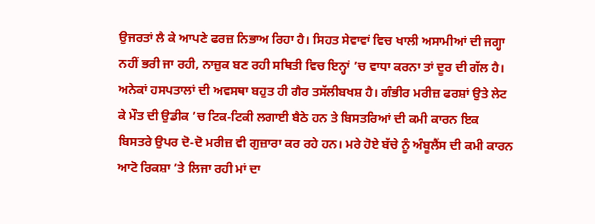ਉਜਰਤਾਂ ਲੈ ਕੇ ਆਪਣੇ ਫਰਜ਼ ਨਿਭਾਅ ਰਿਹਾ ਹੈ। ਸਿਹਤ ਸੇਵਾਵਾਂ ਵਿਚ ਖਾਲੀ ਅਸਾਮੀਆਂ ਦੀ ਜਗ੍ਹਾ ਨਹੀਂ ਭਰੀ ਜਾ ਰਹੀ, ਨਾਜ਼ੁਕ ਬਣ ਰਹੀ ਸਥਿਤੀ ਵਿਚ ਇਨ੍ਹਾਂ ’ਚ ਵਾਧਾ ਕਰਨਾ ਤਾਂ ਦੂਰ ਦੀ ਗੱਲ ਹੈ। ਅਨੇਕਾਂ ਹਸਪਤਾਲਾਂ ਦੀ ਅਵਸਥਾ ਬਹੁਤ ਹੀ ਗੈਰ ਤਸੱਲੀਬਖਸ਼ ਹੈ। ਗੰਭੀਰ ਮਰੀਜ਼ ਫਰਸ਼ਾਂ ਉਤੇ ਲੇਟ ਕੇ ਮੌਤ ਦੀ ਉਡੀਕ ’ਚ ਟਿਕ-ਟਿਕੀ ਲਗਾਈ ਬੈਠੇ ਹਨ ਤੇ ਬਿਸਤਰਿਆਂ ਦੀ ਕਮੀ ਕਾਰਨ ਇਕ ਬਿਸਤਰੇ ਉਪਰ ਦੋ-ਦੋ ਮਰੀਜ਼ ਵੀ ਗੁਜ਼ਾਰਾ ਕਰ ਰਹੇ ਹਨ। ਮਰੇ ਹੋਏ ਬੱਚੇ ਨੂੰ ਅੰਬੂਲੈਂਸ ਦੀ ਕਮੀ ਕਾਰਨ ਆਟੋ ਰਿਕਸ਼ਾ ’ਤੇ ਲਿਜਾ ਰਹੀ ਮਾਂ ਦਾ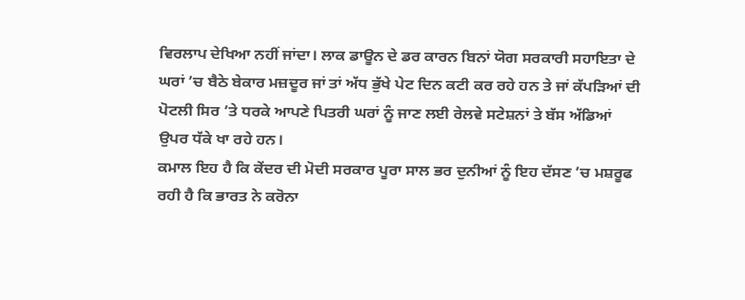ਵਿਰਲਾਪ ਦੇਖਿਆ ਨਹੀਂ ਜਾਂਦਾ। ਲਾਕ ਡਾਊਨ ਦੇ ਡਰ ਕਾਰਨ ਬਿਨਾਂ ਯੋਗ ਸਰਕਾਰੀ ਸਹਾਇਤਾ ਦੇ ਘਰਾਂ ’ਚ ਬੈਠੇ ਬੇਕਾਰ ਮਜ਼ਦੂਰ ਜਾਂ ਤਾਂ ਅੱਧ ਭੁੱਖੇ ਪੇਟ ਦਿਨ ਕਟੀ ਕਰ ਰਹੇ ਹਨ ਤੇ ਜਾਂ ਕੱਪੜਿਆਂ ਦੀ ਪੋਟਲੀ ਸਿਰ ’ਤੇ ਧਰਕੇ ਆਪਣੇ ਪਿਤਰੀ ਘਰਾਂ ਨੂੰ ਜਾਣ ਲਈ ਰੇਲਵੇ ਸਟੇਸ਼ਨਾਂ ਤੇ ਬੱਸ ਅੱਡਿਆਂ ਉਪਰ ਧੱਕੇ ਖਾ ਰਹੇ ਹਨ।
ਕਮਾਲ ਇਹ ਹੈ ਕਿ ਕੇਂਦਰ ਦੀ ਮੋਦੀ ਸਰਕਾਰ ਪੂਰਾ ਸਾਲ ਭਰ ਦੁਨੀਆਂ ਨੂੰ ਇਹ ਦੱਸਣ ’ਚ ਮਸ਼ਰੂਫ ਰਹੀ ਹੈ ਕਿ ਭਾਰਤ ਨੇ ਕਰੋਨਾ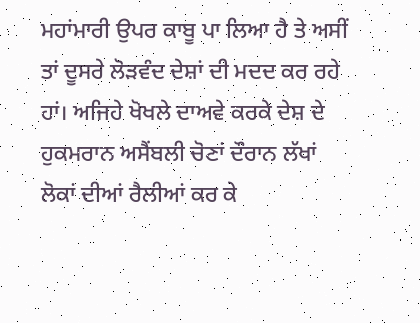ਮਹਾਂਮਾਰੀ ਉਪਰ ਕਾਬੂ ਪਾ ਲਿਆ ਹੈ ਤੇ ਅਸੀਂ ਤਾਂ ਦੂਸਰੇ ਲੋੜਵੰਦ ਦੇਸ਼ਾਂ ਦੀ ਮਦਦ ਕਰ ਰਹੇ ਹਾਂ। ਅਜਿਹੇ ਖੋਖਲੇ ਦਾਅਵੇ ਕਰਕੇ ਦੇਸ਼ ਦੇ ਹੁਕਮਰਾਨ ਅਸੈਂਬਲੀ ਚੋਣਾਂ ਦੌਰਾਨ ਲੱਖਾਂ ਲੋਕਾਂ ਦੀਆਂ ਰੈਲੀਆਂ ਕਰ ਕੇ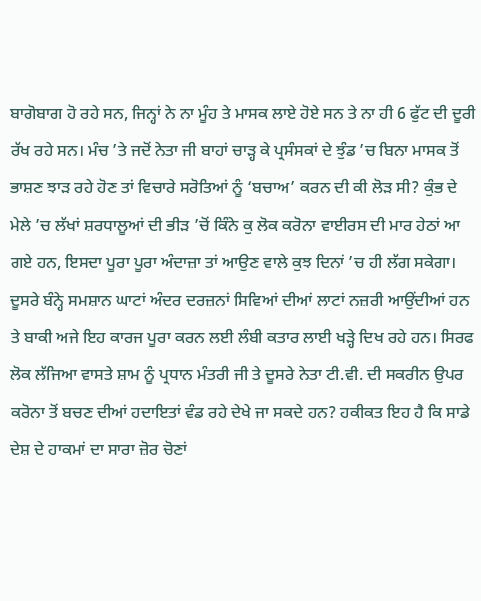ਬਾਗੋਬਾਗ ਹੋ ਰਹੇ ਸਨ, ਜਿਨ੍ਹਾਂ ਨੇ ਨਾ ਮੂੰਹ ਤੇ ਮਾਸਕ ਲਾਏ ਹੋਏ ਸਨ ਤੇ ਨਾ ਹੀ 6 ਫੁੱਟ ਦੀ ਦੂਰੀ ਰੱਖ ਰਹੇ ਸਨ। ਮੰਚ ’ਤੇ ਜਦੋਂ ਨੇਤਾ ਜੀ ਬਾਹਾਂ ਚਾੜ੍ਹ ਕੇ ਪ੍ਰਸੰਸਕਾਂ ਦੇ ਝੁੰਡ ’ਚ ਬਿਨਾ ਮਾਸਕ ਤੋਂ ਭਾਸ਼ਣ ਝਾੜ ਰਹੇ ਹੋਣ ਤਾਂ ਵਿਚਾਰੇ ਸਰੋਤਿਆਂ ਨੂੰ ‘ਬਚਾਅ’ ਕਰਨ ਦੀ ਕੀ ਲੋੜ ਸੀ? ਕੁੰਭ ਦੇ ਮੇਲੇ ’ਚ ਲੱਖਾਂ ਸ਼ਰਧਾਲੂਆਂ ਦੀ ਭੀੜ ’ਚੋਂ ਕਿੰਨੇ ਕੁ ਲੋਕ ਕਰੋਨਾ ਵਾਈਰਸ ਦੀ ਮਾਰ ਹੇਠਾਂ ਆ ਗਏ ਹਨ, ਇਸਦਾ ਪੂਰਾ ਪੂਰਾ ਅੰਦਾਜ਼ਾ ਤਾਂ ਆਉਣ ਵਾਲੇ ਕੁਝ ਦਿਨਾਂ ’ਚ ਹੀ ਲੱਗ ਸਕੇਗਾ। ਦੂਸਰੇ ਬੰਨ੍ਹੇ ਸਮਸ਼ਾਨ ਘਾਟਾਂ ਅੰਦਰ ਦਰਜ਼ਨਾਂ ਸਿਵਿਆਂ ਦੀਆਂ ਲਾਟਾਂ ਨਜ਼ਰੀ ਆਉਂਦੀਆਂ ਹਨ ਤੇ ਬਾਕੀ ਅਜੇ ਇਹ ਕਾਰਜ ਪੂਰਾ ਕਰਨ ਲਈ ਲੰਬੀ ਕਤਾਰ ਲਾਈ ਖੜ੍ਹੇ ਦਿਖ ਰਹੇ ਹਨ। ਸਿਰਫ ਲੋਕ ਲੱਜਿਆ ਵਾਸਤੇ ਸ਼ਾਮ ਨੂੰ ਪ੍ਰਧਾਨ ਮੰਤਰੀ ਜੀ ਤੇ ਦੂਸਰੇ ਨੇਤਾ ਟੀ.ਵੀ. ਦੀ ਸਕਰੀਨ ਉਪਰ ਕਰੋਨਾ ਤੋਂ ਬਚਣ ਦੀਆਂ ਹਦਾਇਤਾਂ ਵੰਡ ਰਹੇ ਦੇਖੇ ਜਾ ਸਕਦੇ ਹਨ? ਹਕੀਕਤ ਇਹ ਹੈ ਕਿ ਸਾਡੇ ਦੇਸ਼ ਦੇ ਹਾਕਮਾਂ ਦਾ ਸਾਰਾ ਜ਼ੋਰ ਚੋਣਾਂ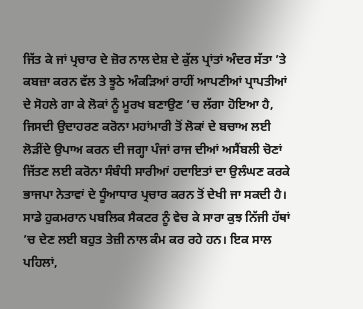ਜਿੱਤ ਕੇ ਜਾਂ ਪ੍ਰਚਾਰ ਦੇ ਜ਼ੋਰ ਨਾਲ ਦੇਸ਼ ਦੇ ਕੁੱਲ ਪ੍ਰਾਂਤਾਂ ਅੰਦਰ ਸੱਤਾ ’ਤੇ ਕਬਜ਼ਾ ਕਰਨ ਵੱਲ ਤੇ ਝੂਠੇ ਅੰਕੜਿਆਂ ਰਾਹੀਂ ਆਪਣੀਆਂ ਪ੍ਰਾਪਤੀਆਂ ਦੇ ਸੋਹਲੇ ਗਾ ਕੇ ਲੋਕਾਂ ਨੂੰ ਮੂਰਖ ਬਣਾਉਣ ’ਚ ਲੱਗਾ ਹੋਇਆ ਹੈ, ਜਿਸਦੀ ਉਦਾਹਰਣ ਕਰੋਨਾ ਮਹਾਂਮਾਰੀ ਤੋਂ ਲੋਕਾਂ ਦੇ ਬਚਾਅ ਲਈ ਲੋੜੀਂਦੇ ਉਪਾਅ ਕਰਨ ਦੀ ਜਗ੍ਹਾ ਪੰਜਾਂ ਰਾਜ ਦੀਆਂ ਅਸੈਂਬਲੀ ਚੋਣਾਂ ਜਿੱਤਣ ਲਈ ਕਰੋਨਾ ਸੰਬੰਧੀ ਸਾਰੀਆਂ ਹਦਾਇਤਾਂ ਦਾ ਉਲੰਘਣ ਕਰਕੇ ਭਾਜਪਾ ਨੇਤਾਵਾਂ ਦੇ ਧੂੰਆਧਾਰ ਪ੍ਰਚਾਰ ਕਰਨ ਤੋਂ ਦੇਖੀ ਜਾ ਸਕਦੀ ਹੈ।
ਸਾਡੇ ਹੁਕਮਰਾਨ ਪਬਲਿਕ ਸੈਕਟਰ ਨੂੰ ਵੇਚ ਕੇ ਸਾਰਾ ਕੁਝ ਨਿੱਜੀ ਹੱਥਾਂ ’ਚ ਦੇਣ ਲਈ ਬਹੁਤ ਤੇਜ਼ੀ ਨਾਲ ਕੰਮ ਕਰ ਰਹੇ ਹਨ। ਇਕ ਸਾਲ ਪਹਿਲਾਂ,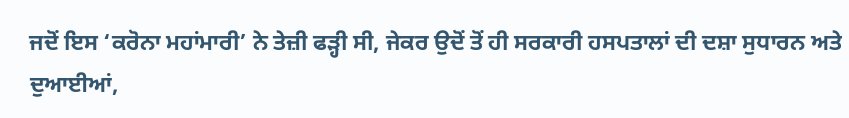ਜਦੋਂ ਇਸ ‘ਕਰੋਨਾ ਮਹਾਂਮਾਰੀ’ ਨੇ ਤੇਜ਼ੀ ਫੜ੍ਹੀ ਸੀ, ਜੇਕਰ ਉਦੋਂ ਤੋਂ ਹੀ ਸਰਕਾਰੀ ਹਸਪਤਾਲਾਂ ਦੀ ਦਸ਼ਾ ਸੁਧਾਰਨ ਅਤੇ ਦੁਆਈਆਂ,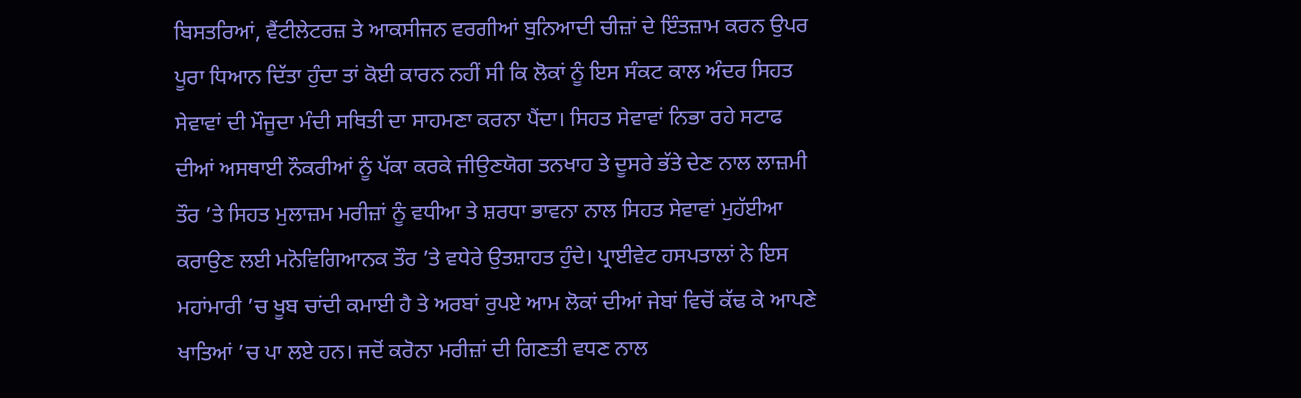ਬਿਸਤਰਿਆਂ, ਵੈਂਟੀਲੇਟਰਜ਼ ਤੇ ਆਕਸੀਜਨ ਵਰਗੀਆਂ ਬੁਨਿਆਦੀ ਚੀਜ਼ਾਂ ਦੇ ਇੰਤਜ਼ਾਮ ਕਰਨ ਉਪਰ ਪੂਰਾ ਧਿਆਨ ਦਿੱਤਾ ਹੁੰਦਾ ਤਾਂ ਕੋਈ ਕਾਰਨ ਨਹੀਂ ਸੀ ਕਿ ਲੋਕਾਂ ਨੂੰ ਇਸ ਸੰਕਟ ਕਾਲ ਅੰਦਰ ਸਿਹਤ ਸੇਵਾਵਾਂ ਦੀ ਮੌਜੂਦਾ ਮੰਦੀ ਸਥਿਤੀ ਦਾ ਸਾਹਮਣਾ ਕਰਨਾ ਪੈਂਦਾ। ਸਿਹਤ ਸੇਵਾਵਾਂ ਨਿਭਾ ਰਹੇ ਸਟਾਫ ਦੀਆਂ ਅਸਥਾਈ ਨੌਕਰੀਆਂ ਨੂੰ ਪੱਕਾ ਕਰਕੇ ਜੀਉਣਯੋਗ ਤਨਖਾਹ ਤੇ ਦੂਸਰੇ ਭੱਤੇ ਦੇਣ ਨਾਲ ਲਾਜ਼ਮੀ ਤੌਰ ’ਤੇ ਸਿਹਤ ਮੁਲਾਜ਼ਮ ਮਰੀਜ਼ਾਂ ਨੂੰ ਵਧੀਆ ਤੇ ਸ਼ਰਧਾ ਭਾਵਨਾ ਨਾਲ ਸਿਹਤ ਸੇਵਾਵਾਂ ਮੁਹੱਈਆ ਕਰਾਉਣ ਲਈ ਮਨੋਵਿਗਿਆਨਕ ਤੌਰ ’ਤੇ ਵਧੇਰੇ ਉਤਸ਼ਾਹਤ ਹੁੰਦੇ। ਪ੍ਰਾਈਵੇਟ ਹਸਪਤਾਲਾਂ ਨੇ ਇਸ ਮਹਾਂਮਾਰੀ ’ਚ ਖੂਬ ਚਾਂਦੀ ਕਮਾਈ ਹੈ ਤੇ ਅਰਬਾਂ ਰੁਪਏ ਆਮ ਲੋਕਾਂ ਦੀਆਂ ਜੇਬਾਂ ਵਿਚੋਂ ਕੱਢ ਕੇ ਆਪਣੇ ਖਾਤਿਆਂ ’ਚ ਪਾ ਲਏ ਹਨ। ਜਦੋਂ ਕਰੋਨਾ ਮਰੀਜ਼ਾਂ ਦੀ ਗਿਣਤੀ ਵਧਣ ਨਾਲ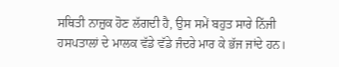ਸਥਿਤੀ ਨਾਜ਼ੁਕ ਹੋਣ ਲੱਗਦੀ ਹੈ, ਉਸ ਸਮੇਂ ਬਹੁਤ ਸਾਰੇ ਨਿੱਜੀ ਹਸਪਤਾਲਾਂ ਦੇ ਮਾਲਕ ਵੱਡੇ ਵੱਡੇ ਜੰਦਰੇ ਮਾਰ ਕੇ ਭੱਜ ਜਾਂਦੇ ਹਨ।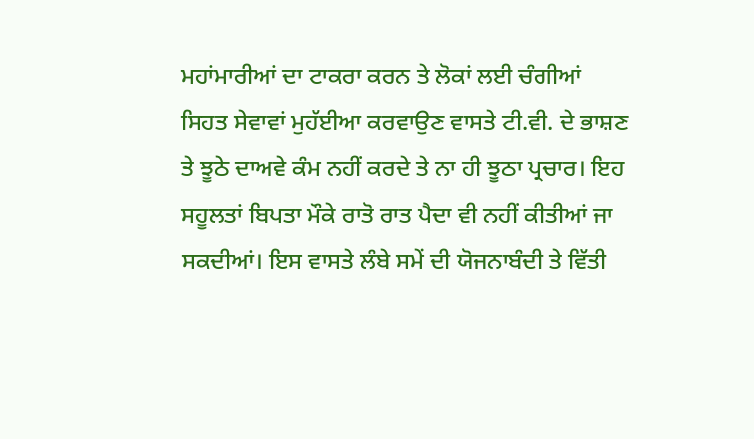ਮਹਾਂਮਾਰੀਆਂ ਦਾ ਟਾਕਰਾ ਕਰਨ ਤੇ ਲੋਕਾਂ ਲਈ ਚੰਗੀਆਂ ਸਿਹਤ ਸੇਵਾਵਾਂ ਮੁਹੱਈਆ ਕਰਵਾਉਣ ਵਾਸਤੇ ਟੀ.ਵੀ. ਦੇ ਭਾਸ਼ਣ ਤੇ ਝੂਠੇ ਦਾਅਵੇ ਕੰਮ ਨਹੀਂ ਕਰਦੇ ਤੇ ਨਾ ਹੀ ਝੂਠਾ ਪ੍ਰਚਾਰ। ਇਹ ਸਹੂਲਤਾਂ ਬਿਪਤਾ ਮੌਕੇ ਰਾਤੋ ਰਾਤ ਪੈਦਾ ਵੀ ਨਹੀਂ ਕੀਤੀਆਂ ਜਾ ਸਕਦੀਆਂ। ਇਸ ਵਾਸਤੇ ਲੰਬੇ ਸਮੇਂ ਦੀ ਯੋਜਨਾਬੰਦੀ ਤੇ ਵਿੱਤੀ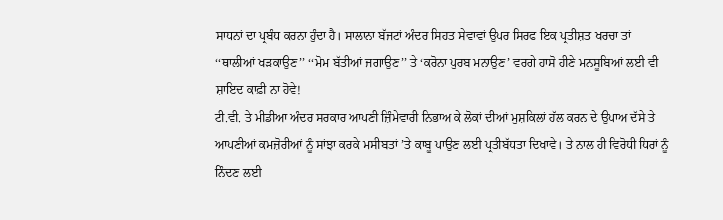ਸਾਧਨਾਂ ਦਾ ਪ੍ਰਬੰਧ ਕਰਨਾ ਹੁੰਦਾ ਹੈ। ਸਾਲਾਨਾ ਬੱਜਟਾਂ ਅੰਦਰ ਸਿਹਤ ਸੇਵਾਵਾਂ ਉਪਰ ਸਿਰਫ ਇਕ ਪ੍ਰਤੀਸ਼ਤ ਖਰਚਾ ਤਾਂ ‘‘ਥਾਲੀਆਂ ਖੜਕਾਉਣ’’ ‘‘ਮੋਮ ਬੱਤੀਆਂ ਜਗਾਉਣ’’ ਤੇ ‘ਕਰੋਨਾ ਪੁਰਬ ਮਨਾਉਣ’ ਵਰਗੇ ਹਾਸੋ ਹੀਣੇ ਮਨਸੂਬਿਆਂ ਲਈ ਵੀ ਸ਼ਾਇਦ ਕਾਫ਼ੀ ਨਾ ਹੋਵੇ!
ਟੀ.ਵੀ. ਤੇ ਮੀਡੀਆ ਅੰਦਰ ਸਰਕਾਰ ਆਪਣੀ ਜ਼ਿੰਮੇਵਾਰੀ ਨਿਭਾਅ ਕੇ ਲੋਕਾਂ ਦੀਆਂ ਮੁਸ਼ਕਿਲਾਂ ਹੱਲ ਕਰਨ ਦੇ ਉਪਾਅ ਦੱਸੇ ਤੇ ਆਪਣੀਆਂ ਕਮਜ਼ੋਰੀਆਂ ਨੂੰ ਸਾਂਝਾ ਕਰਕੇ ਮਸੀਬਤਾਂ ’ਤੇ ਕਾਬੂ ਪਾਉਣ ਲਈ ਪ੍ਰਤੀਬੱਧਤਾ ਦਿਖਾਵੇ। ਤੇ ਨਾਲ ਹੀ ਵਿਰੋਧੀ ਧਿਰਾਂ ਨੂੰ ਨਿੰਦਣ ਲਈ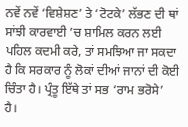ਨਵੇਂ ਨਵੇਂ ‘ਵਿਸ਼ੇਸ਼ਣ’ ਤੇ ‘ਟੋਟਕੇ’ ਲੱਭਣ ਦੀ ਥਾਂ ਸਾਂਝੀ ਕਾਰਵਾਈ ’ਚ ਸ਼ਾਮਿਲ ਕਰਨ ਲਈ ਪਹਿਲ ਕਦਮੀ ਕਰੇ, ਤਾਂ ਸਮਝਿਆ ਜਾ ਸਕਦਾ ਹੈ ਕਿ ਸਰਕਾਰ ਨੂੰ ਲੋਕਾਂ ਦੀਆਂ ਜਾਨਾਂ ਦੀ ਕੋਈ ਚਿੰਤਾ ਹੈ। ਪ੍ਰੰਤੂ ਇੱਥੇ ਤਾਂ ਸਭ ‘ਰਾਮ ਭਰੋਸੇ’ ਹੈ।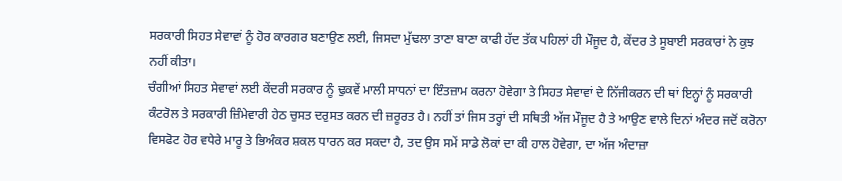ਸਰਕਾਰੀ ਸਿਹਤ ਸੇਵਾਵਾਂ ਨੂੰ ਹੋਰ ਕਾਰਗਰ ਬਣਾਉਣ ਲਈ, ਜਿਸਦਾ ਮੁੱਢਲਾ ਤਾਣਾ ਬਾਣਾ ਕਾਫੀ ਹੱਦ ਤੱਕ ਪਹਿਲਾਂ ਹੀ ਮੌਜੂਦ ਹੈ, ਕੇਂਦਰ ਤੇ ਸੂਬਾਈ ਸਰਕਾਰਾਂ ਨੇ ਕੁਝ ਨਹੀਂ ਕੀਤਾ।
ਚੰਗੀਆਂ ਸਿਹਤ ਸੇਵਾਵਾਂ ਲਈ ਕੇਂਦਰੀ ਸਰਕਾਰ ਨੂੰ ਢੁਕਵੇਂ ਮਾਲੀ ਸਾਧਨਾਂ ਦਾ ਇੰਤਜ਼ਾਮ ਕਰਨਾ ਹੋਵੇਗਾ ਤੇ ਸਿਹਤ ਸੇਵਾਵਾਂ ਦੇ ਨਿੱਜੀਕਰਨ ਦੀ ਥਾਂ ਇਨ੍ਹਾਂ ਨੂੰ ਸਰਕਾਰੀ ਕੰਟਰੋਲ ਤੇ ਸਰਕਾਰੀ ਜ਼ਿੰਮੇਵਾਰੀ ਹੇਠ ਚੁਸਤ ਦਰੁਸਤ ਕਰਨ ਦੀ ਜ਼ਰੂਰਤ ਹੈ। ਨਹੀਂ ਤਾਂ ਜਿਸ ਤਰ੍ਹਾਂ ਦੀ ਸਥਿਤੀ ਅੱਜ ਮੌਜੂਦ ਹੈ ਤੇ ਆਉਣ ਵਾਲੇ ਦਿਨਾਂ ਅੰਦਰ ਜਦੋਂ ਕਰੋਨਾ ਵਿਸਫੋਟ ਹੋਰ ਵਧੇਰੇ ਮਾਰੂ ਤੇ ਭਿਅੰਕਰ ਸ਼ਕਲ ਧਾਰਨ ਕਰ ਸਕਦਾ ਹੈ, ਤਦ ਉਸ ਸਮੇਂ ਸਾਡੇ ਲੋਕਾਂ ਦਾ ਕੀ ਹਾਲ ਹੋਵੇਗਾ, ਦਾ ਅੱਜ ਅੰਦਾਜ਼ਾ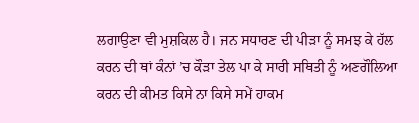ਲਗਾਉਣਾ ਵੀ ਮੁਸ਼ਕਿਲ ਹੈ। ਜਨ ਸਧਾਰਣ ਦੀ ਪੀੜਾ ਨੂੰ ਸਮਝ ਕੇ ਹੱਲ ਕਰਨ ਦੀ ਥਾਂ ਕੰਨਾਂ ’ਚ ਕੌੜਾ ਤੇਲ ਪਾ ਕੇ ਸਾਰੀ ਸਥਿਤੀ ਨੂੰ ਅਣਗੌਲਿਆ ਕਰਨ ਦੀ ਕੀਮਤ ਕਿਸੇ ਨਾ ਕਿਸੇ ਸਮੇਂ ਹਾਕਮ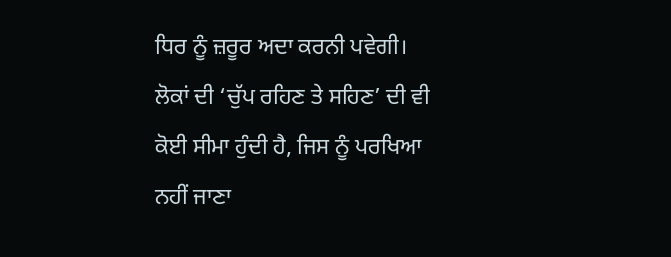ਧਿਰ ਨੂੰ ਜ਼ਰੂਰ ਅਦਾ ਕਰਨੀ ਪਵੇਗੀ। ਲੋਕਾਂ ਦੀ ‘ਚੁੱਪ ਰਹਿਣ ਤੇ ਸਹਿਣ’ ਦੀ ਵੀ ਕੋਈ ਸੀਮਾ ਹੁੰਦੀ ਹੈ, ਜਿਸ ਨੂੰ ਪਰਖਿਆ ਨਹੀਂ ਜਾਣਾ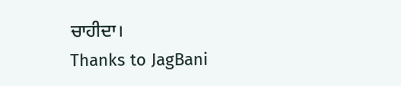ਚਾਹੀਦਾ।
Thanks to JagBani